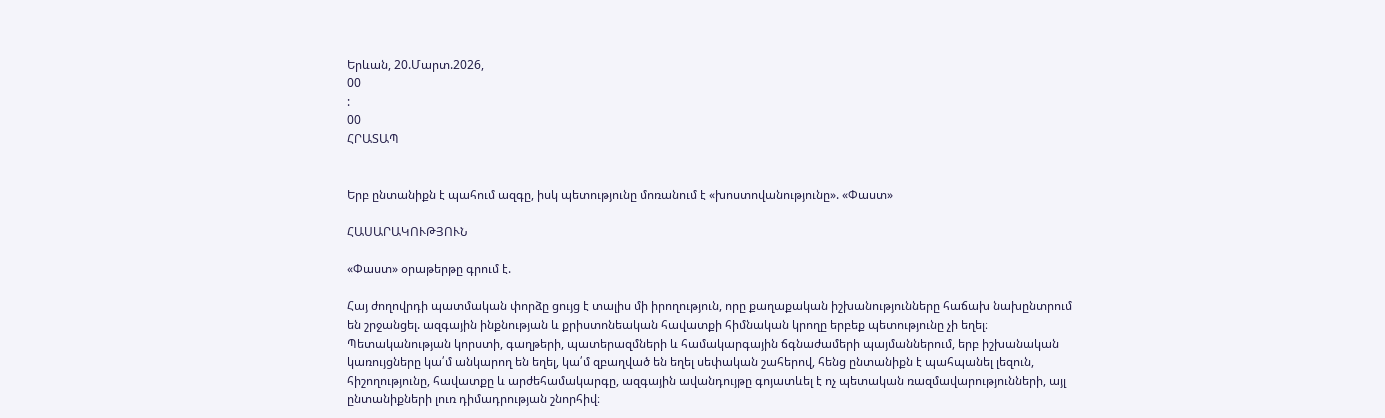Երևան, 20.Մարտ.2026,
00
:
00
ՀՐԱՏԱՊ


Երբ ընտանիքն է պահում ազգը, իսկ պետությունը մոռանում է «խոստովանությունը». «Փաստ»

ՀԱՍԱՐԱԿՈՒԹՅՈՒՆ

«Փաստ» օրաթերթը գրում է.

Հայ ժողովրդի պատմական փորձը ցույց է տալիս մի իրողություն, որը քաղաքական իշխանությունները հաճախ նախընտրում են շրջանցել. ազգային ինքնության և քրիստոնեական հավատքի հիմնական կրողը երբեք պետությունը չի եղել։ Պետականության կորստի, գաղթերի, պատերազմների և համակարգային ճգնաժամերի պայմաններում, երբ իշխանական կառույցները կա՛մ անկարող են եղել, կա՛մ զբաղված են եղել սեփական շահերով, հենց ընտանիքն է պահպանել լեզուն, հիշողությունը, հավատքը և արժեհամակարգը, ազգային ավանդույթը գոյատևել է ոչ պետական ռազմավարությունների, այլ ընտանիքների լուռ դիմադրության շնորհիվ։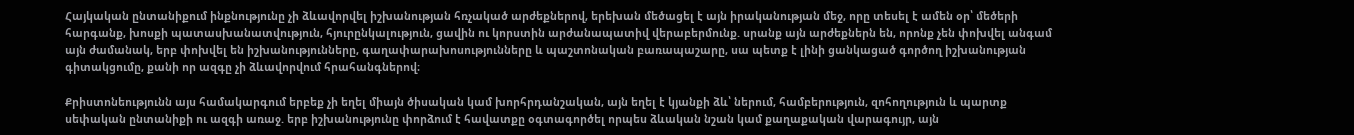Հայկական ընտանիքում ինքնությունը չի ձևավորվել իշխանության հռչակած արժեքներով, երեխան մեծացել է այն իրականության մեջ, որը տեսել է ամեն օր՝ մեծերի հարգանք, խոսքի պատասխանատվություն, հյուրընկալություն, ցավին ու կորստին արժանապատիվ վերաբերմունք. սրանք այն արժեքներն են, որոնք չեն փոխվել անգամ այն ժամանակ, երբ փոխվել են իշխանությունները, գաղափարախոսությունները և պաշտոնական բառապաշարը, սա պետք է լինի ցանկացած գործող իշխանության գիտակցումը, քանի որ ազգը չի ձևավորվում հրահանգներով։

Քրիստոնեությունն այս համակարգում երբեք չի եղել միայն ծիսական կամ խորհրդանշական, այն եղել է կյանքի ձև՝ ներում, համբերություն, զոհողություն և պարտք սեփական ընտանիքի ու ազգի առաջ. երբ իշխանությունը փորձում է հավատքը օգտագործել որպես ձևական նշան կամ քաղաքական վարագույր, այն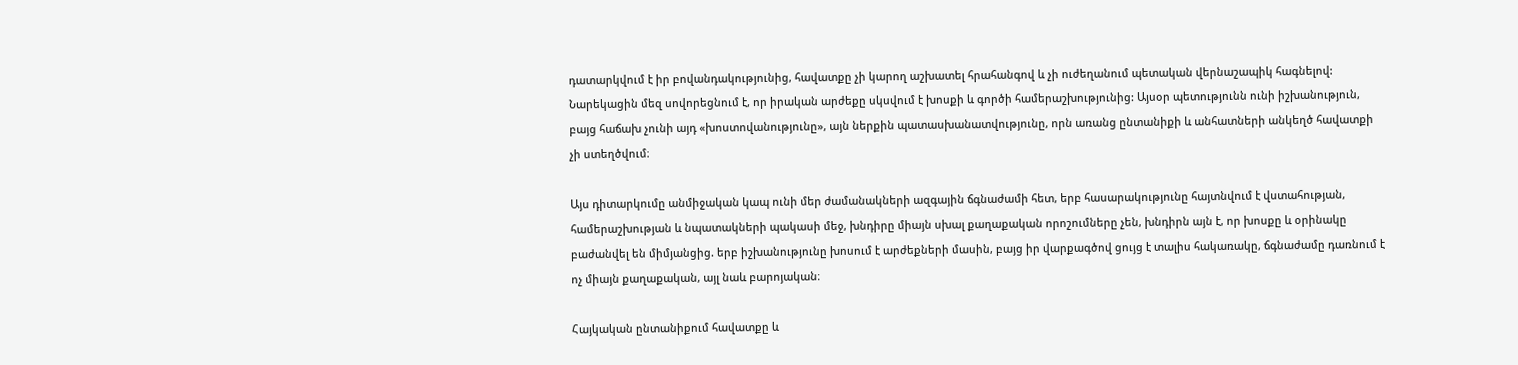դատարկվում է իր բովանդակությունից, հավատքը չի կարող աշխատել հրահանգով և չի ուժեղանում պետական վերնաշապիկ հագնելով: Նարեկացին մեզ սովորեցնում է, որ իրական արժեքը սկսվում է խոսքի և գործի համերաշխությունից: Այսօր պետությունն ունի իշխանություն, բայց հաճախ չունի այդ «խոստովանությունը», այն ներքին պատասխանատվությունը, որն առանց ընտանիքի և անհատների անկեղծ հավատքի չի ստեղծվում։

Այս դիտարկումը անմիջական կապ ունի մեր ժամանակների ազգային ճգնաժամի հետ, երբ հասարակությունը հայտնվում է վստահության, համերաշխության և նպատակների պակասի մեջ, խնդիրը միայն սխալ քաղաքական որոշումները չեն, խնդիրն այն է, որ խոսքը և օրինակը բաժանվել են միմյանցից. երբ իշխանությունը խոսում է արժեքների մասին, բայց իր վարքագծով ցույց է տալիս հակառակը, ճգնաժամը դառնում է ոչ միայն քաղաքական, այլ նաև բարոյական։

Հայկական ընտանիքում հավատքը և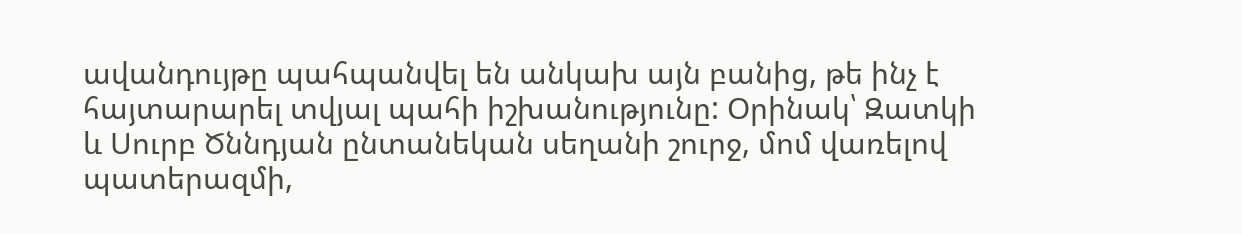ավանդույթը պահպանվել են անկախ այն բանից, թե ինչ է հայտարարել տվյալ պահի իշխանությունը: Օրինակ՝ Զատկի և Սուրբ Ծննդյան ընտանեկան սեղանի շուրջ, մոմ վառելով պատերազմի,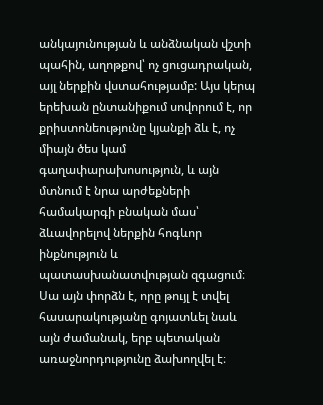անկայունության և անձնական վշտի պահին, աղոթքով՝ ոչ ցուցադրական, այլ ներքին վստահությամբ: Այս կերպ երեխան ընտանիքում սովորում է, որ քրիստոնեությունը կյանքի ձև է, ոչ միայն ծես կամ գաղափարախոսություն, և այն մտնում է նրա արժեքների համակարգի բնական մաս՝ ձևավորելով ներքին հոգևոր ինքնություն և պատասխանատվության զգացում։ Սա այն փորձն է, որը թույլ է տվել հասարակությանը գոյատևել նաև այն ժամանակ, երբ պետական առաջնորդությունը ձախողվել է։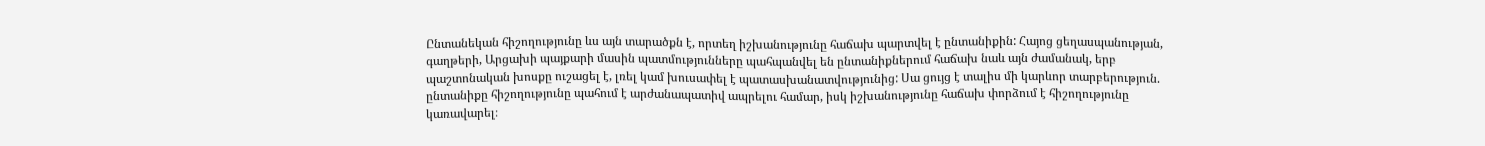Ընտանեկան հիշողությունը ևս այն տարածքն է, որտեղ իշխանությունը հաճախ պարտվել է ընտանիքին: Հայոց ցեղասպանության, գաղթերի, Արցախի պայքարի մասին պատմությունները պահպանվել են ընտանիքներում հաճախ նաև այն ժամանակ, երբ պաշտոնական խոսքը ուշացել է, լռել կամ խուսափել է պատասխանատվությունից: Սա ցույց է տալիս մի կարևոր տարբերություն. ընտանիքը հիշողությունը պահում է արժանապատիվ ապրելու համար, իսկ իշխանությունը հաճախ փորձում է հիշողությունը կառավարել։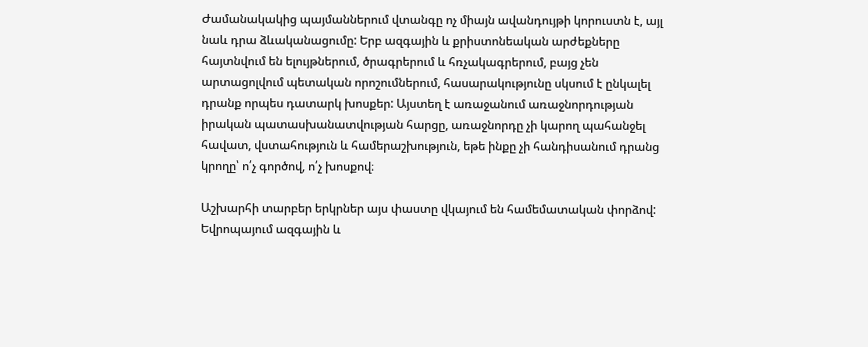Ժամանակակից պայմաններում վտանգը ոչ միայն ավանդույթի կորուստն է, այլ նաև դրա ձևականացումը: Երբ ազգային և քրիստոնեական արժեքները հայտնվում են ելույթներում, ծրագրերում և հռչակագրերում, բայց չեն արտացոլվում պետական որոշումներում, հասարակությունը սկսում է ընկալել դրանք որպես դատարկ խոսքեր: Այստեղ է առաջանում առաջնորդության իրական պատասխանատվության հարցը, առաջնորդը չի կարող պահանջել հավատ, վստահություն և համերաշխություն, եթե ինքը չի հանդիսանում դրանց կրողը՝ ո՛չ գործով, ո՛չ խոսքով։

Աշխարհի տարբեր երկրներ այս փաստը վկայում են համեմատական փորձով: Եվրոպայում ազգային և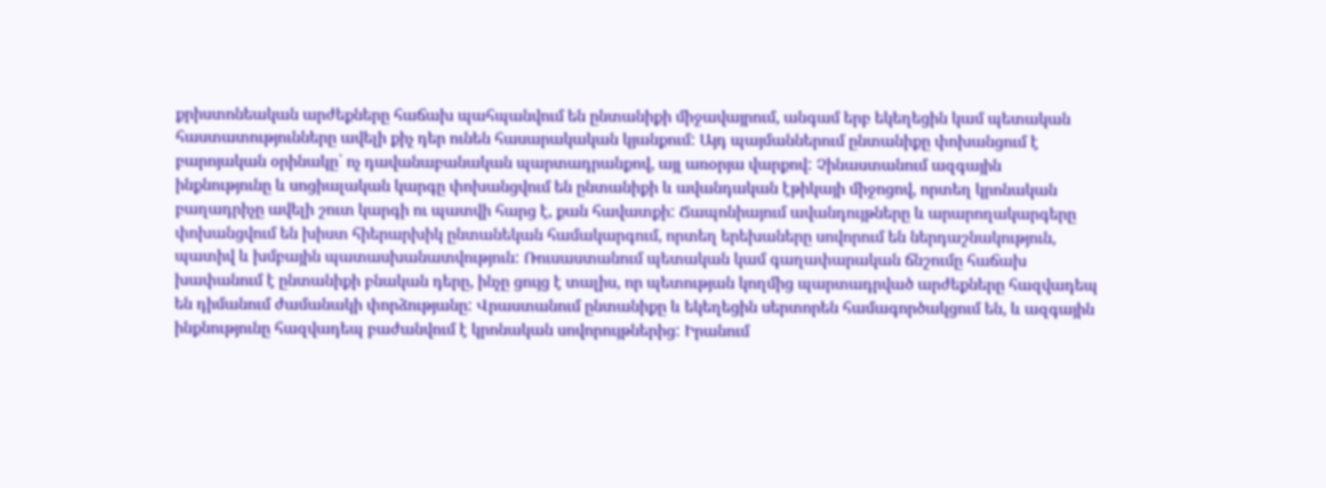քրիստոնեական արժեքները հաճախ պահպանվում են ընտանիքի միջավայրում, անգամ երբ եկեղեցին կամ պետական հաստատությունները ավելի քիչ դեր ունեն հասարակական կյանքում: Այդ պայմաններում ընտանիքը փոխանցում է բարոյական օրինակը՝ ոչ դավանաբանական պարտադրանքով, այլ առօրյա վարքով: Չինաստանում ազգային ինքնությունը և սոցիալական կարգը փոխանցվում են ընտանիքի և ավանդական էթիկայի միջոցով, որտեղ կրոնական բաղադրիչը ավելի շուտ կարգի ու պատվի հարց է, քան հավատքի: Ճապոնիայում ավանդույթները և արարողակարգերը փոխանցվում են խիստ հիերարխիկ ընտանեկան համակարգում, որտեղ երեխաները սովորում են ներդաշնակություն, պատիվ և խմբային պատասխանատվություն: Ռուսաստանում պետական կամ գաղափարական ճնշումը հաճախ խափանում է ընտանիքի բնական դերը, ինչը ցույց է տալիս, որ պետության կողմից պարտադրված արժեքները հազվադեպ են դիմանում ժամանակի փորձությանը: Վրաստանում ընտանիքը և եկեղեցին սերտորեն համագործակցում են, և ազգային ինքնությունը հազվադեպ բաժանվում է կրոնական սովորույթներից: Իրանում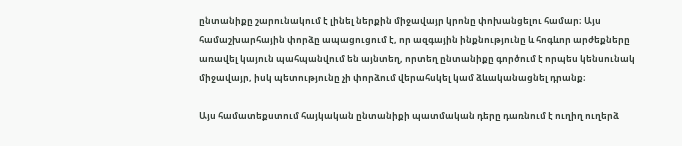ընտանիքը շարունակում է լինել ներքին միջավայր կրոնը փոխանցելու համար։ Այս համաշխարհային փորձը ապացուցում է, որ ազգային ինքնությունը և հոգևոր արժեքները առավել կայուն պահպանվում են այնտեղ, որտեղ ընտանիքը գործում է որպես կենսունակ միջավայր, իսկ պետությունը չի փորձում վերահսկել կամ ձևականացնել դրանք։

Այս համատեքստում հայկական ընտանիքի պատմական դերը դառնում է ուղիղ ուղերձ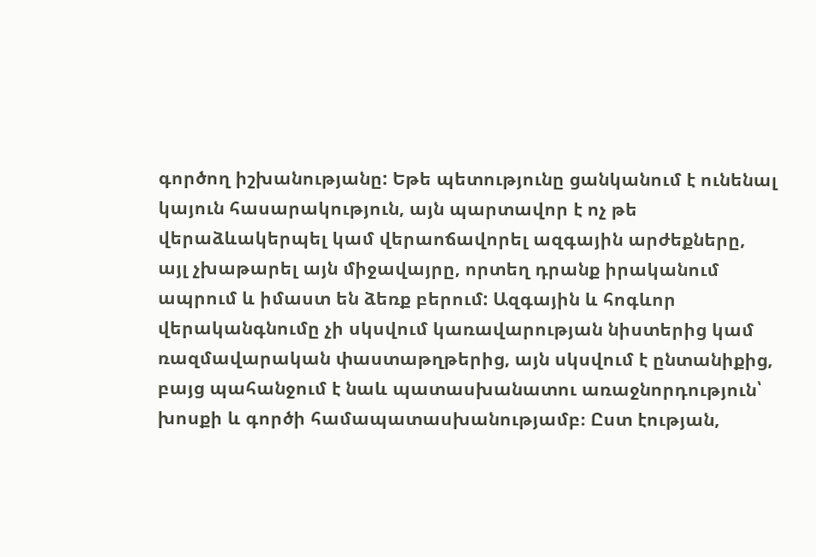գործող իշխանությանը: Եթե պետությունը ցանկանում է ունենալ կայուն հասարակություն, այն պարտավոր է ոչ թե վերաձևակերպել կամ վերաոճավորել ազգային արժեքները, այլ չխաթարել այն միջավայրը, որտեղ դրանք իրականում ապրում և իմաստ են ձեռք բերում: Ազգային և հոգևոր վերականգնումը չի սկսվում կառավարության նիստերից կամ ռազմավարական փաստաթղթերից, այն սկսվում է ընտանիքից, բայց պահանջում է նաև պատասխանատու առաջնորդություն՝ խոսքի և գործի համապատասխանությամբ։ Ըստ էության,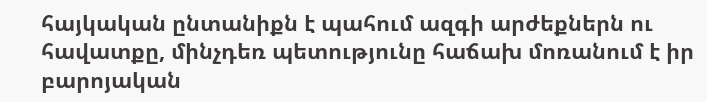հայկական ընտանիքն է պահում ազգի արժեքներն ու հավատքը, մինչդեռ պետությունը հաճախ մոռանում է իր բարոյական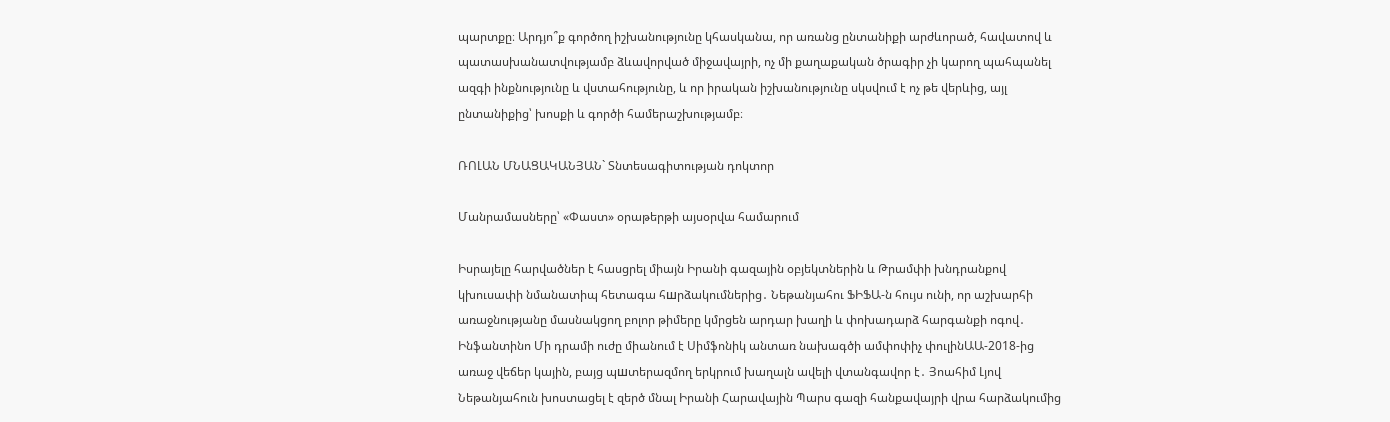պարտքը։ Արդյո՞ք գործող իշխանությունը կհասկանա, որ առանց ընտանիքի արժևորած, հավատով և պատասխանատվությամբ ձևավորված միջավայրի, ոչ մի քաղաքական ծրագիր չի կարող պահպանել ազգի ինքնությունը և վստահությունը, և որ իրական իշխանությունը սկսվում է ոչ թե վերևից, այլ ընտանիքից՝ խոսքի և գործի համերաշխությամբ։

ՌՈԼԱՆ ՄՆԱՑԱԿԱՆՅԱՆ` Տնտեսագիտության դոկտոր

Մանրամասները՝ «Փաստ» օրաթերթի այսօրվա համարում

Իսրայելը հարվածներ է հասցրել միայն Իրանի գազային օբյեկտներին և Թրամփի խնդրանքով կխուսափի նմանատիպ հետագա հшրձակումներից․ Նեթանյահու ՖԻՖԱ-ն հույս ունի, որ աշխարհի առաջնությանը մասնակցող բոլոր թիմերը կմրցեն արդար խաղի և փոխադարձ հարգանքի ոգով․ Ինֆանտինո Մի դրամի ուժը միանում է Սիմֆոնիկ անտառ նախագծի ամփոփիչ փուլինԱԱ-2018-ից առաջ վեճեր կային, բայց պшտերազմող երկրում խաղալն ավելի վտանգավոր է․ Յոահիմ Լյով Նեթանյահուն խոստացել է զերծ մնալ Իրանի Հարավային Պարս գազի հանքավայրի վրա հարձակումից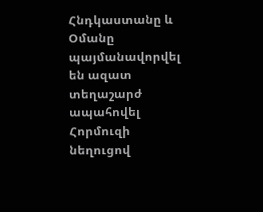Հնդկաստանը և Օմանը պայմանավորվել են ազատ տեղաշարժ ապահովել Հորմուզի նեղուցով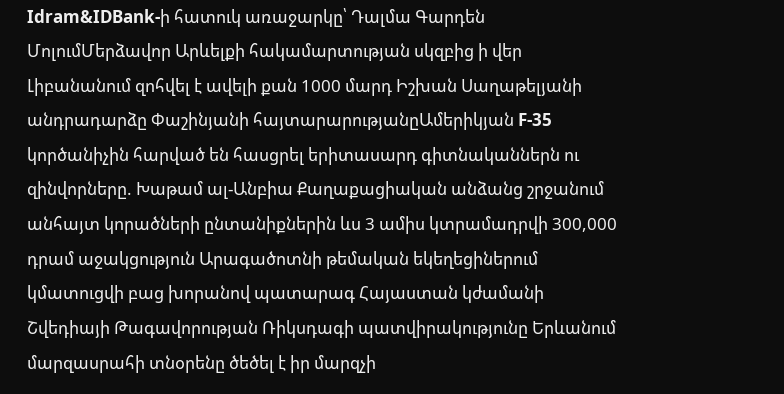Idram&IDBank-ի հատուկ առաջարկը՝ Դալմա Գարդեն ՄոլումՄերձավոր Արևելքի հակամարտության սկզբից ի վեր Լիբանանում զոհվել է ավելի քան 1000 մարդ Իշխան Սաղաթելյանի անդրադարձը Փաշինյանի հայտարարությանըԱմերիկյան F-35 կործանիչին հարված են հասցրել երիտասարդ գիտնականներն ու զինվորները. Խաթամ ալ-Անբիա Քաղաքացիական անձանց շրջանում անհայտ կորածների ընտանիքներին ևս 3 ամիս կտրամադրվի 300,000 դրամ աջակցություն Արագածոտնի թեմական եկեղեցիներում կմատուցվի բաց խորանով պատարագ Հայաստան կժամանի Շվեդիայի Թագավորության Ռիկսդագի պատվիրակությունը Երևանում մարզասրահի տնօրենը ծեծել է իր մարզչի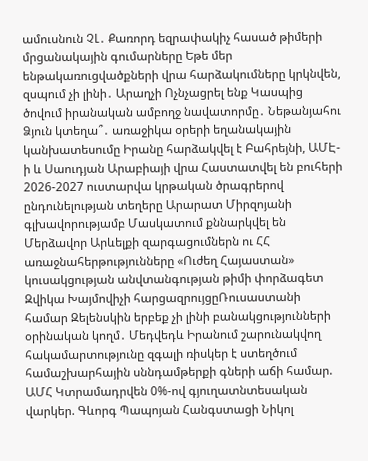ամուսնուն ՉԼ․ Քառորդ եզրափակիչ հասած թիմերի մրցանակային գումարները Եթե մեր ենթակառուցվածքների վրա հարձակումները կրկնվեն, զսպում չի լինի․ Արաղչի Ոչնչացրել ենք Կասպից ծովում իրանական ամբողջ նավատորմը․ Նեթանյահու Ձյուն կտեղա՞․ առաջիկա օրերի եղանակային կանխատեսումը Իրանը հարձակվել է Բահրեյնի, ԱՄԷ-ի և Սաուդյան Արաբիայի վրա Հաստատվել են բուհերի 2026-2027 ուստարվա կրթական ծրագրերով ընդունելության տեղերը Արարատ Միրզոյանի գլխավորությամբ Մասկատում քննարկվել են Մերձավոր Արևելքի զարգացումներն ու ՀՀ առաջնահերթությունները «Ուժեղ Հայաստան» կուսակցության անվտանգության թիմի փորձագետ Զվիկա Խայմովիչի հարցազրույցըՌուսաստանի համար Զելենսկին երբեք չի լինի բանակցությունների օրինական կողմ․ Մեդվեդև Իրանում շարունակվող հակամարտությունը զգալի ռիսկեր է ստեղծում համաշխարհային սննդամթերքի գների աճի համար. ԱՄՀ Կտրամադրվեն 0%-ով գյուղատնտեսական վարկեր. Գևորգ Պապոյան Հանգստացի Նիկոլ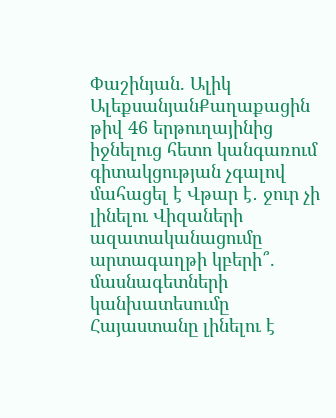Փաշինյան. Ալիկ ԱլեքսանյանՔաղաքացին թիվ 46 երթուղայինից իջնելուց հետո կանգառում գիտակցության չգալով մահացել է Վթար է․ ջուր չի լինելու Վիզաների ազատականացումը արտագաղթի կբերի՞. մասնագետների կանխատեսումը Հայաստանը լինելու է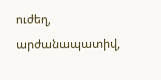ուժեղ, արժանապատիվ,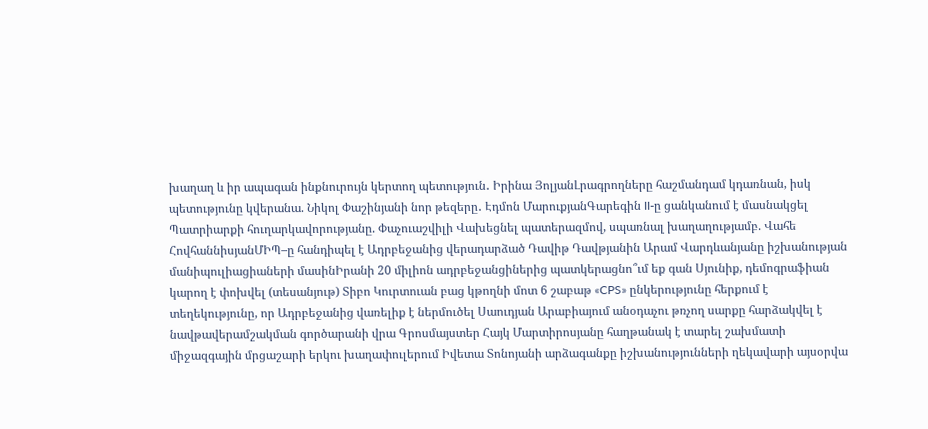խաղաղ և իր ապագան ինքնուրույն կերտող պետություն․ Իրինա ՅոլյանԼրագրողները հաշմանդամ կդառնան, իսկ պետությունը կվերանա. Նիկոլ Փաշինյանի նոր թեզերը․ Էդմոն ՄարուքյանԳարեգին II-ը ցանկանում է մասնակցել Պատրիարքի հուղարկավորությանը. Փաչուաշվիլի Վախեցնել պատերազմով, սպառնալ խաղաղությամբ. Վահե ՀովհաննիսյանՄԻՊ–ը հանդիպել է Ադրբեջանից վերադարձած Դավիթ Դավթյանին Արամ Վարդևանյանը իշխանության մանիպուլիացիաների մասինԻրանի 20 միլիոն ադրբեջանցիներից պատկերացնո՞ւմ եք գան Սյունիք, դեմոգրաֆիան կարող է փոխվել (տեսանյութ) Տիբո Կուրտուան բաց կթողնի մոտ 6 շաբաթ «CPS» ընկերությունը հերքում է տեղեկությունը, որ Ադրբեջանից վառելիք է ներմուծել Սաուդյան Արաբիայում անօդաչու թռչող սարքը հարձակվել է նավթավերամշակման գործարանի վրա Գրոսմայստեր Հայկ Մարտիրոսյանը հաղթանակ է տարել շախմատի միջազգային մրցաշարի երկու խաղափուլերում Իվետա Տոնոյանի արձագանքը իշխանությունների ղեկավարի այսօրվա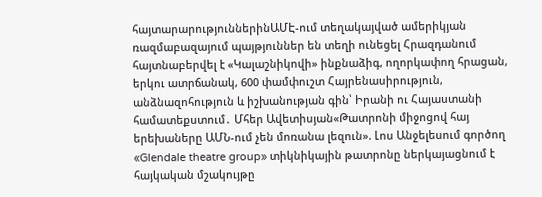հայտարարություններինԱՄԷ-ում տեղակայված ամերիկյան ռազմաբազայում պայթյուններ են տեղի ունեցել Հրազդանում հայտնաբերվել է «Կալաշնիկովի» ինքնաձիգ, ողորկափող հրացան, երկու ատրճանակ, 600 փամփուշտ Հայրենասիրություն, անձնազոհություն և իշխանության գին՝ Իրանի ու Հայաստանի համատեքստում․ Մհեր Ավետիսյան«Թատրոնի միջոցով հայ երեխաները ԱՄՆ-ում չեն մոռանա լեզուն». Լոս Անջելեսում գործող «Glendale theatre group» տիկնիկային թատրոնը ներկայացնում է հայկական մշակույթը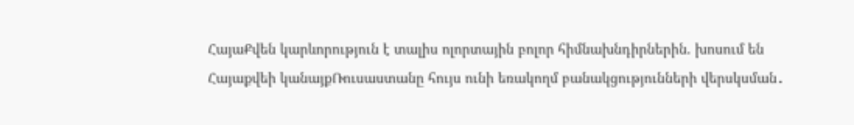ՀայաՔվեն կարևորություն է տալիս ոլորտային բոլոր հիմնախնդիրներին. խոսում են Հայաքվեի կանայքՌուսաստանը հույս ունի եռակողմ բանակցությունների վերսկսման․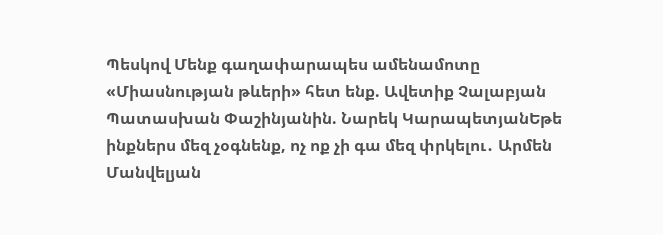Պեսկով Մենք գաղափարապես ամենամոտը «Միասնության թևերի» հետ ենք. Ավետիք Չալաբյան Պատասխան Փաշինյանին. Նարեկ ԿարապետյանԵթե ինքներս մեզ չօգնենք, ոչ ոք չի գա մեզ փրկելու․ Արմեն Մանվելյան